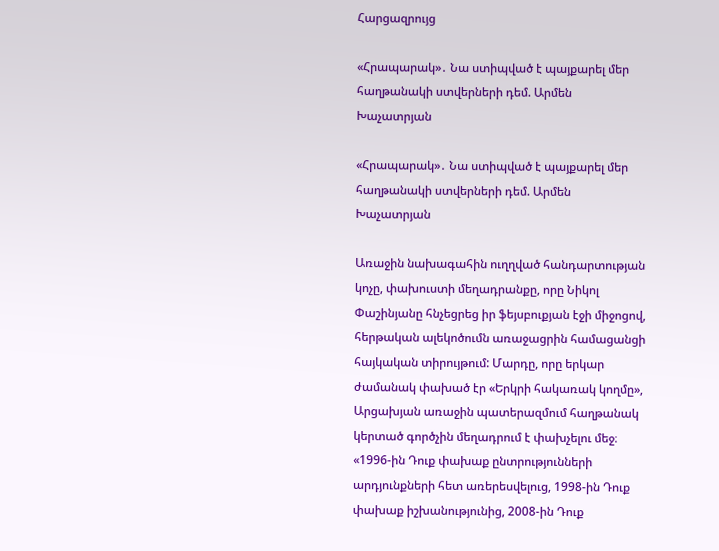Հարցազրույց

«Հրապարակ»․ Նա ստիպված է պայքարել մեր հաղթանակի ստվերների դեմ. Արմեն Խաչատրյան

«Հրապարակ»․ Նա ստիպված է պայքարել մեր հաղթանակի ստվերների դեմ. Արմեն Խաչատրյան

Առաջին նախագահին ուղղված հանդարտության կոչը, փախուստի մեղադրանքը, որը Նիկոլ Փաշինյանը հնչեցրեց իր ֆեյսբուքյան էջի միջոցով, հերթական ալեկոծումն առաջացրին համացանցի հայկական տիրույթում: Մարդը, որը երկար ժամանակ փախած էր «Երկրի հակառակ կողմը», Արցախյան առաջին պատերազմում հաղթանակ կերտած գործչին մեղադրում է փախչելու մեջ։ «1996-ին Դուք փախաք ընտրությունների արդյունքների հետ առերեսվելուց, 1998-ին Դուք փախաք իշխանությունից, 2008-ին Դուք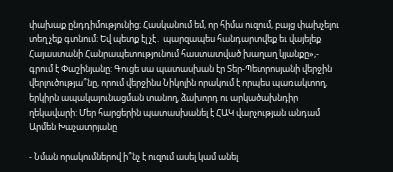փախաք ընդդիմությունից։ Հասկանում եմ, որ հիմա ուզում, բայց փախչելու տեղ չեք գտնում։ Եվ պետք էլ չէ․ պարզապես հանդարտվեք եւ վայելեք Հայաստանի Հանրապետությունում հաստատված խաղաղ կյանքը»,- գրում է Փաշինյանը: Գուցե սա պատասխան էր Տեր-Պետրոսյանի վերջին վերլուծությա՞նը, որում վերջինս Նիկոլին որակում է որպես պառակտող, երկիրն ապակայունացման տանող, ձախորդ ու արկածախնդիր ղեկավարի: Մեր հարցերին պատասխանել է ՀԱԿ վարչության անդամ Արմեն Խաչատրյանը

- Նման որակումներով ի՞նչ է ուզում ասել կամ անել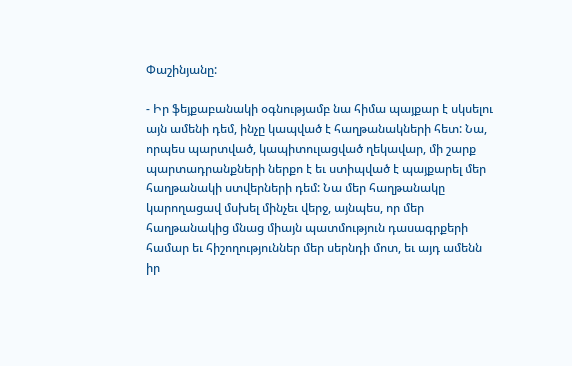Փաշինյանը:

- Իր ֆեյքաբանակի օգնությամբ նա հիմա պայքար է սկսելու այն ամենի դեմ, ինչը կապված է հաղթանակների հետ: Նա, որպես պարտված, կապիտուլացված ղեկավար, մի շարք պարտադրանքների ներքո է եւ ստիպված է պայքարել մեր հաղթանակի ստվերների դեմ: Նա մեր հաղթանակը կարողացավ մսխել մինչեւ վերջ, այնպես, որ մեր հաղթանակից մնաց միայն պատմություն դասագրքերի համար եւ հիշողություններ մեր սերնդի մոտ, եւ այդ ամենն իր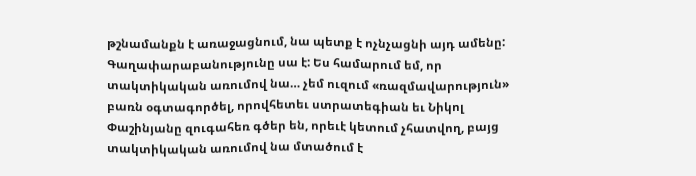թշնամանքն է առաջացնում, նա պետք է ոչնչացնի այդ ամենը: Գաղափարաբանությունը սա է: Ես համարում եմ, որ տակտիկական առումով նա… չեմ ուզում «ռազմավարություն» բառն օգտագործել, որովհետեւ ստրատեգիան եւ Նիկոլ Փաշինյանը զուգահեռ գծեր են, որեւէ կետում չհատվող, բայց տակտիկական առումով նա մտածում է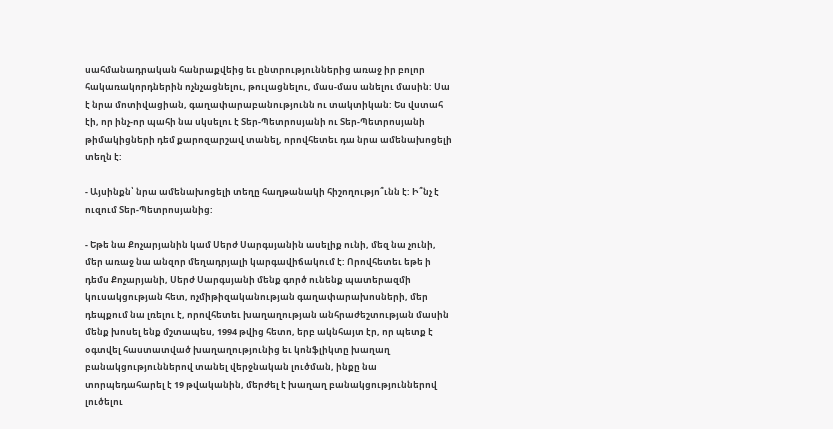սահմանադրական հանրաքվեից եւ ընտրություններից առաջ իր բոլոր հակառակորդներին ոչնչացնելու, թուլացնելու, մաս-մաս անելու մասին: Սա է նրա մոտիվացիան, գաղափարաբանությունն ու տակտիկան: Ես վստահ էի, որ ինչ-որ պահի նա սկսելու է Տեր-Պետրոսյանի ու Տեր-Պետրոսյանի թիմակիցների դեմ քարոզարշավ տանել, որովհետեւ դա նրա ամենախոցելի տեղն է:

- Այսինքն՝ նրա ամենախոցելի տեղը հաղթանակի հիշողությո՞ւնն է: Ի՞նչ է ուզում Տեր-Պետրոսյանից:

- Եթե նա Քոչարյանին կամ Սերժ Սարգսյանին ասելիք ունի, մեզ նա չունի, մեր առաջ նա անզոր մեղադրյալի կարգավիճակում է: Որովհետեւ եթե ի դեմս Քոչարյանի, Սերժ Սարգսյանի մենք գործ ունենք պատերազմի կուսակցության հետ, ոչմիթիզականության գաղափարախոսների, մեր դեպքում նա լռելու է, որովհետեւ խաղաղության անհրաժեշտության մասին մենք խոսել ենք մշտապես, 1994 թվից հետո, երբ ակնհայտ էր, որ պետք է օգտվել հաստատված խաղաղությունից եւ կոնֆլիկտը խաղաղ բանակցություններով տանել վերջնական լուծման, ինքը նա տորպեդահարել է 19 թվականին, մերժել է խաղաղ բանակցություններով լուծելու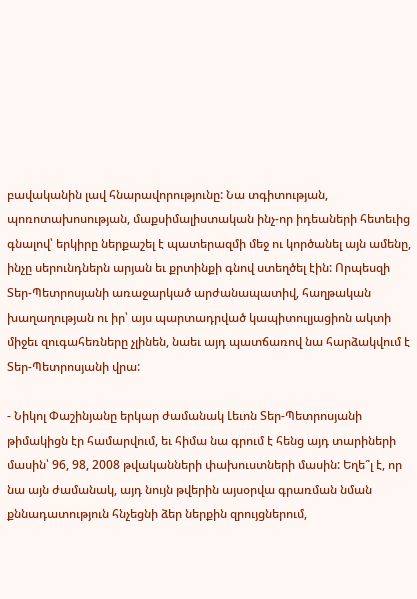բավականին լավ հնարավորությունը: Նա տգիտության, պոռոտախոսության, մաքսիմալիստական ինչ-որ իդեաների հետեւից գնալով՝ երկիրը ներքաշել է պատերազմի մեջ ու կործանել այն ամենը, ինչը սերունդներն արյան եւ քրտինքի գնով ստեղծել էին: Որպեսզի Տեր-Պետրոսյանի առաջարկած արժանապատիվ, հաղթական խաղաղության ու իր՝ այս պարտադրված կապիտուլյացիոն ակտի միջեւ զուգահեռները չլինեն, նաեւ այդ պատճառով նա հարձակվում է Տեր-Պետրոսյանի վրա:

- Նիկոլ Փաշինյանը երկար ժամանակ Լեւոն Տեր-Պետրոսյանի թիմակիցն էր համարվում, եւ հիմա նա գրում է հենց այդ տարիների մասին՝ 96, 98, 2008 թվականների փախուստների մասին: Եղե՞լ է, որ նա այն ժամանակ, այդ նույն թվերին այսօրվա գրառման նման քննադատություն հնչեցնի ձեր ներքին զրույցներում,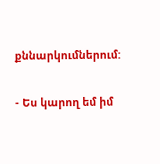քննարկումներում:

- Ես կարող եմ իմ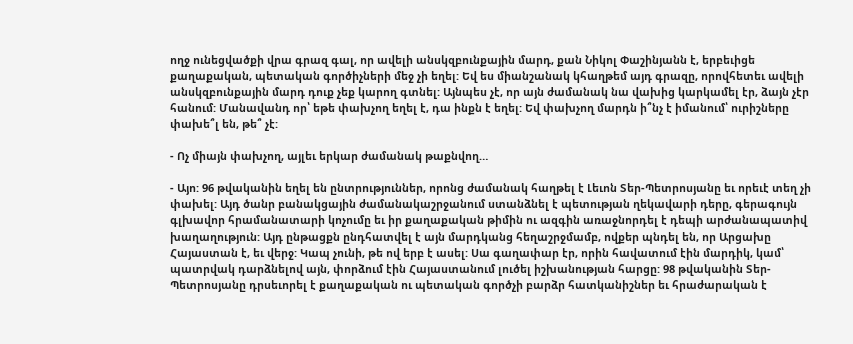ողջ ունեցվածքի վրա գրազ գալ, որ ավելի անսկզբունքային մարդ, քան Նիկոլ Փաշինյանն է, երբեւիցե քաղաքական, պետական գործիչների մեջ չի եղել: Եվ ես միանշանակ կհաղթեմ այդ գրազը, որովհետեւ ավելի անսկզբունքային մարդ դուք չեք կարող գտնել: Այնպես չէ, որ այն ժամանակ նա վախից կարկամել էր, ձայն չէր հանում: Մանավանդ որ՝ եթե փախչող եղել է, դա ինքն է եղել: Եվ փախչող մարդն ի՞նչ է իմանում՝ ուրիշները փախե՞լ են, թե՞ չէ:

- Ոչ միայն փախչող, այլեւ երկար ժամանակ թաքնվող…

- Այո: 96 թվականին եղել են ընտրություններ, որոնց ժամանակ հաղթել է Լեւոն Տեր-Պետրոսյանը եւ որեւէ տեղ չի փախել: Այդ ծանր բանակցային ժամանակաշրջանում ստանձնել է պետության ղեկավարի դերը, գերագույն  գլխավոր հրամանատարի կոչումը եւ իր քաղաքական թիմին ու ազգին առաջնորդել է դեպի արժանապատիվ խաղաղություն: Այդ ընթացքն ընդհատվել է այն մարդկանց հեղաշրջմամբ, ովքեր պնդել են, որ Արցախը Հայաստան է, եւ վերջ: Կապ չունի, թե ով երբ է ասել: Սա գաղափար էր, որին հավատում էին մարդիկ, կամ՝ պատրվակ դարձնելով այն, փորձում էին Հայաստանում լուծել իշխանության հարցը: 98 թվականին Տեր-Պետրոսյանը դրսեւորել է քաղաքական ու պետական գործչի բարձր հատկանիշներ եւ հրաժարական է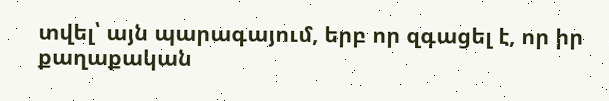տվել՝ այն պարագայում, երբ որ զգացել է, որ իր քաղաքական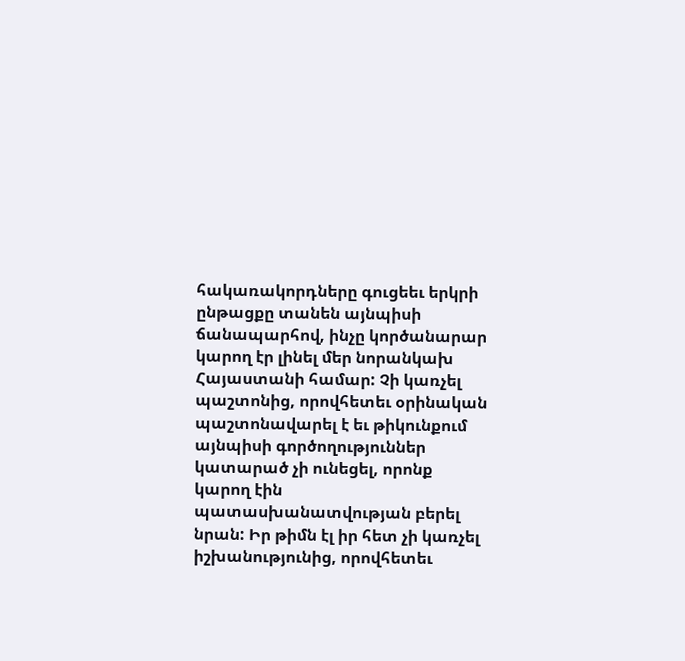հակառակորդները գուցեեւ երկրի ընթացքը տանեն այնպիսի ճանապարհով, ինչը կործանարար կարող էր լինել մեր նորանկախ Հայաստանի համար: Չի կառչել պաշտոնից, որովհետեւ օրինական պաշտոնավարել է եւ թիկունքում այնպիսի գործողություններ կատարած չի ունեցել, որոնք կարող էին պատասխանատվության բերել նրան: Իր թիմն էլ իր հետ չի կառչել իշխանությունից, որովհետեւ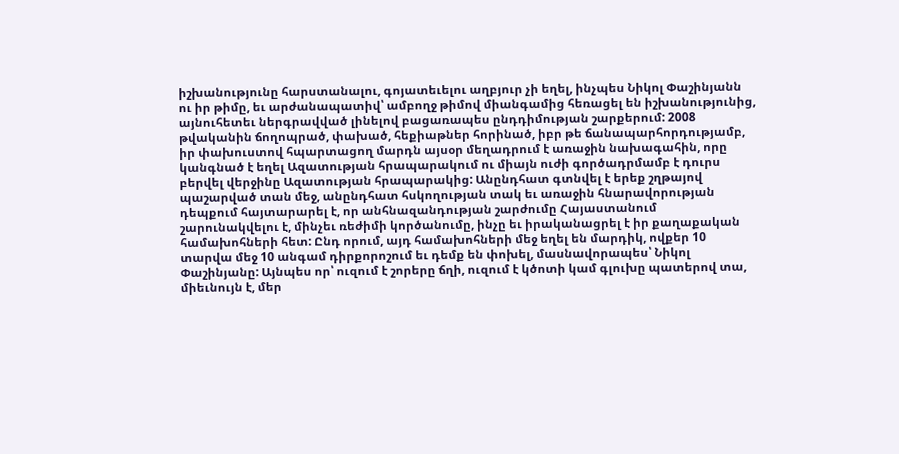իշխանությունը հարստանալու, գոյատեւելու աղբյուր չի եղել, ինչպես Նիկոլ Փաշինյանն ու իր թիմը, եւ արժանապատիվ՝ ամբողջ թիմով միանգամից հեռացել են իշխանությունից, այնուհետեւ ներգրավված լինելով բացառապես ընդդիմության շարքերում: 2008 թվականին ճողոպրած, փախած, հեքիաթներ հորինած, իբր թե ճանապարհորդությամբ, իր փախուստով հպարտացող մարդն այսօր մեղադրում է առաջին նախագահին, որը կանգնած է եղել Ազատության հրապարակում ու միայն ուժի գործադրմամբ է դուրս բերվել վերջինը Ազատության հրապարակից: Անընդհատ գտնվել է երեք շղթայով պաշարված տան մեջ, անընդհատ հսկողության տակ եւ առաջին հնարավորության դեպքում հայտարարել է, որ անհնազանդության շարժումը Հայաստանում շարունակվելու է, մինչեւ ռեժիմի կործանումը, ինչը եւ իրականացրել է իր քաղաքական համախոհների հետ: Ընդ որում, այդ համախոհների մեջ եղել են մարդիկ, ովքեր 10 տարվա մեջ 10 անգամ դիրքորոշում եւ դեմք են փոխել, մասնավորապես՝ Նիկոլ Փաշինյանը: Այնպես որ՝ ուզում է շորերը ճղի, ուզում է կծոտի կամ գլուխը պատերով տա, միեւնույն է, մեր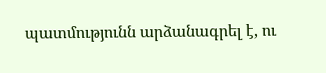պատմությունն արձանագրել է, ու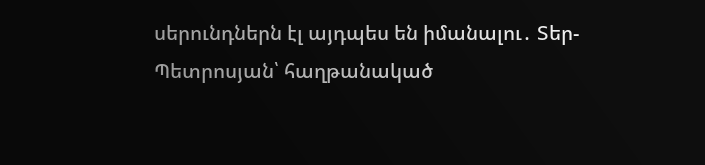սերունդներն էլ այդպես են իմանալու․ Տեր-Պետրոսյան՝ հաղթանակած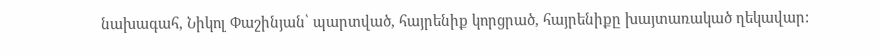նախագահ, Նիկոլ Փաշինյան՝ պարտված, հայրենիք կորցրած, հայրենիքը խայտառակած ղեկավար: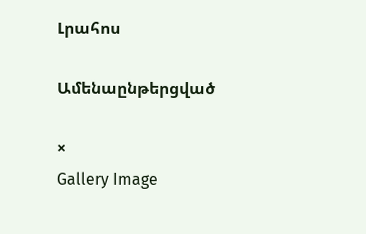Լրահոս

Ամենաընթերցված

×
Gallery Image